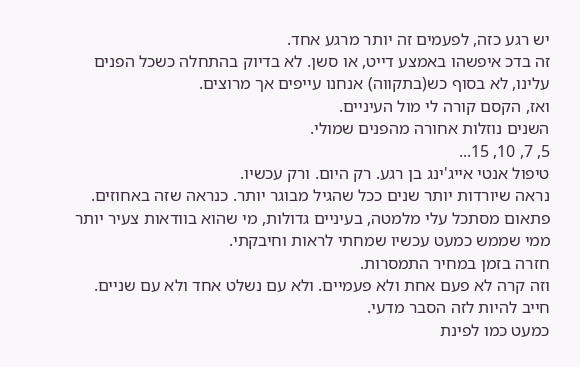יש רגע כזה, לפעמים זה יותר מרגע אחד.
זה בדכ איפשהו באמצע דייט, או סשן. לא בדיוק בהתחלה כשכל הפנים עלינו, לא בסוף כש(בתקווה) אנחנו עייפים אך מרוצים.
ואז, הקסם קורה לי מול העיניים.
השנים נוזלות אחורה מהפנים שמולי.
5, 7, 10, 15...
טיפול אנטי אייג'ינג בן רגע. רק היום. ורק עכשיו.
נראה שיורדות יותר שנים ככל שהגיל מבוגר יותר. כנראה שזה באחוזים.
פתאום מסתכל עלי מלמטה, בעיניים גדולות, מי שהוא בוודאות צעיר יותר ממי שממש כמעט עכשיו שמחתי לראות וחיבקתי.
חזרה בזמן במחיר התמסרות.
וזה קרה לא פעם אחת ולא פעמיים. ולא עם נשלט אחד ולא עם שניים.
חייב להיות לזה הסבר מדעי.
כמעט כמו לפינת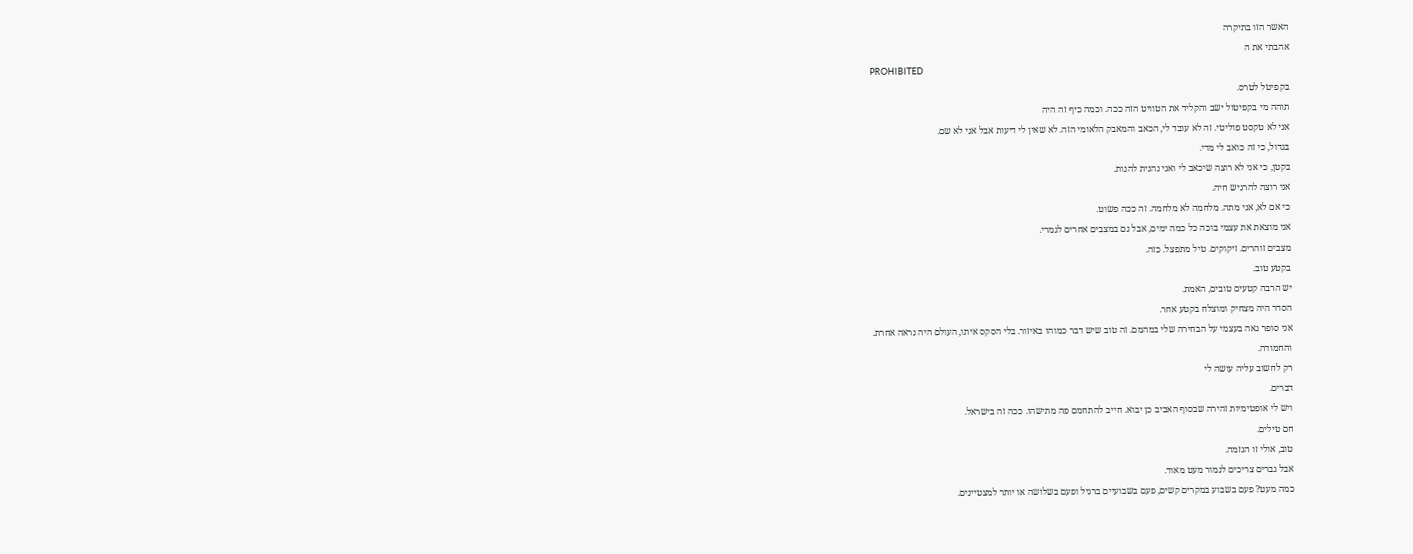האשר הזו בתיקרה
אהבתי את ה
PROHIBITED
בקפיטל לטרס.
תוהה מי בקפיטול ישב והקליד את הטוויט הזה ככה. וכמה כיף זה היה
אני לא טקסט פוליטי. זה לא עובד לי, הכאב והמאבק הלאומי הזה. לא שאין לי דיעות אבל אני לא שם.
בגדול, כי זה כואב לי מדי.
בקטן, כי אני לא רוצה שיכאב לי ואני נהנית להנות.
אני רוצה להרגיש חיה.
כי אם לא, אני מתה. מלחמה לא מלחמה. זה ככה פשוט.
אני מוצאת את עצמי בוכה כל כמה ימים, אבל גם במצבים אחרים לגמרי.
מצבים זוהרים. זיקוקים. טיל מתפצל. כזה.
בקטע טוב.
יש הרבה קטעים טובים, האמת.
הסדר היה מצחיק ומוצלח בקטע אחר.
אני סופר גאה בעצמי על הבחירה שלי במהמם. זה טוב שיש דבר כמוהו באיזור. בלי הסקס איתו, העולם היה נראה אחרת.
והחמודה.
רק לחשוב עליה עושה לי
דברים.
ויש לי אופטימיות זהירה שבסוף האביב כן יבוא. חייב להתחמם פה מתישהו. ככה זה בישראל.
חם טילים.
טוב, אולי זו הגזמה.
אבל גברים צריכים לגמור מעט מאוד.
כמה מעט? פעם בשבוע במקרים קשים, פעם בשבועיים ברגיל ופעם בשלושה או יותר למצטיינים.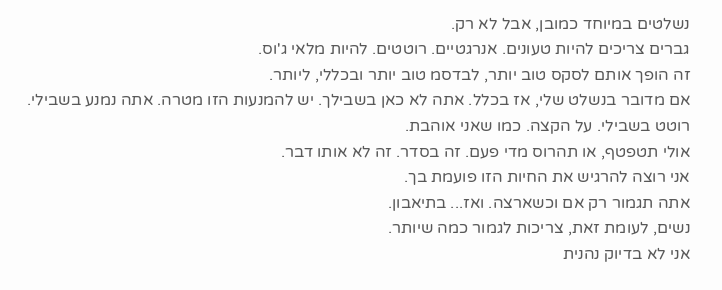נשלטים במיוחד כמובן, אבל לא רק.
גברים צריכים להיות טעונים. אנרגטיים. רוטטים. להיות מלאי ג'וס.
זה הופך אותם לסקס טוב יותר, לבדסמ טוב יותר ובכללי, ליותר.
אם מדובר בנשלט שלי, אז בכלל. אתה לא כאן בשבילך. יש להמנעות הזו מטרה. אתה נמנע בשבילי. רוטט בשבילי. על הקצה. כמו שאני אוהבת.
אולי תטפטף, או תהרוס מדי פעם. זה בסדר. זה לא אותו דבר.
אני רוצה להרגיש את החיות הזו פועמת בך.
אתה תגמור רק אם וכשארצה. ואז... בתיאבון.
נשים, לעומת זאת, צריכות לגמור כמה שיותר.
אני לא בדיוק נהנית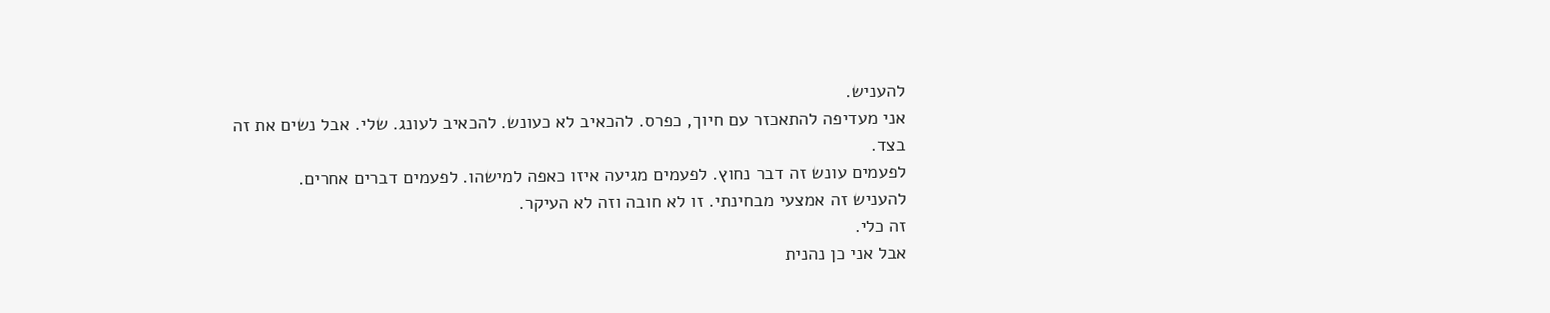להעניש.
אני מעדיפה להתאכזר עם חיוך, כפרס. להכאיב לא כעונש. להכאיב לעונג. שלי. אבל נשים את זה בצד.
לפעמים עונש זה דבר נחוץ. לפעמים מגיעה איזו כאפה למישהו. לפעמים דברים אחרים.
להעניש זה אמצעי מבחינתי. זו לא חובה וזה לא העיקר.
זה כלי.
אבל אני כן נהנית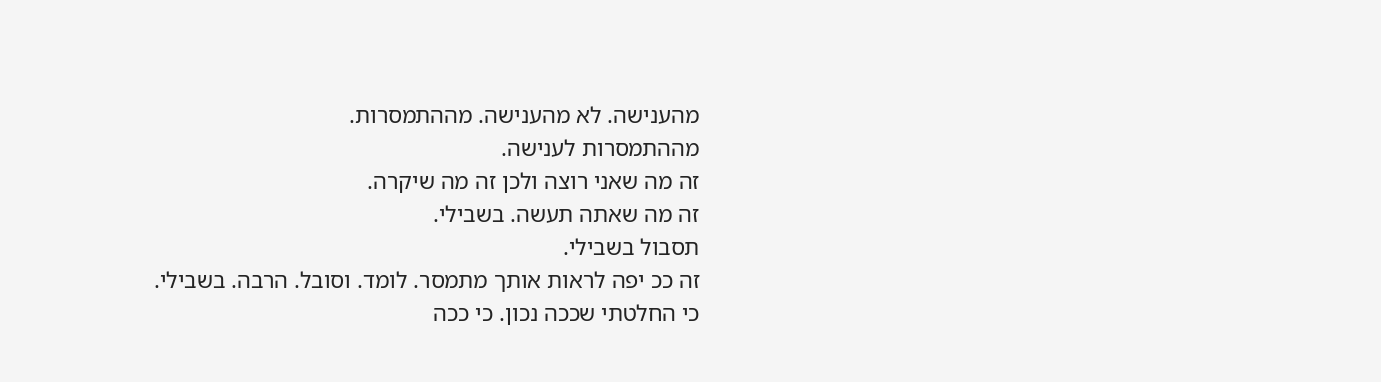מהענישה. לא מהענישה. מההתמסרות.
מההתמסרות לענישה.
זה מה שאני רוצה ולכן זה מה שיקרה.
זה מה שאתה תעשה. בשבילי.
תסבול בשבילי.
זה ככ יפה לראות אותך מתמסר. לומד. וסובל. הרבה. בשבילי.
כי החלטתי שככה נכון. כי ככה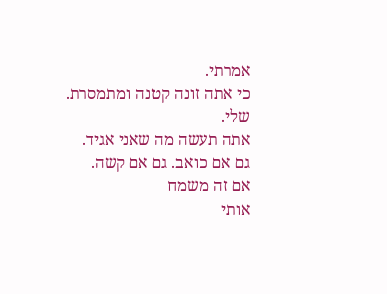אמרתי.
כי אתה זונה קטנה ומתמסרת. שלי.
אתה תעשה מה שאני אגיד.
גם אם כואב. גם אם קשה.
אם זה משמח
אותי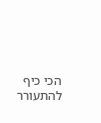הכי כיף להתעורר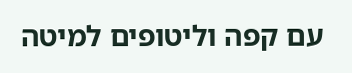עם קפה וליטופים למיטה